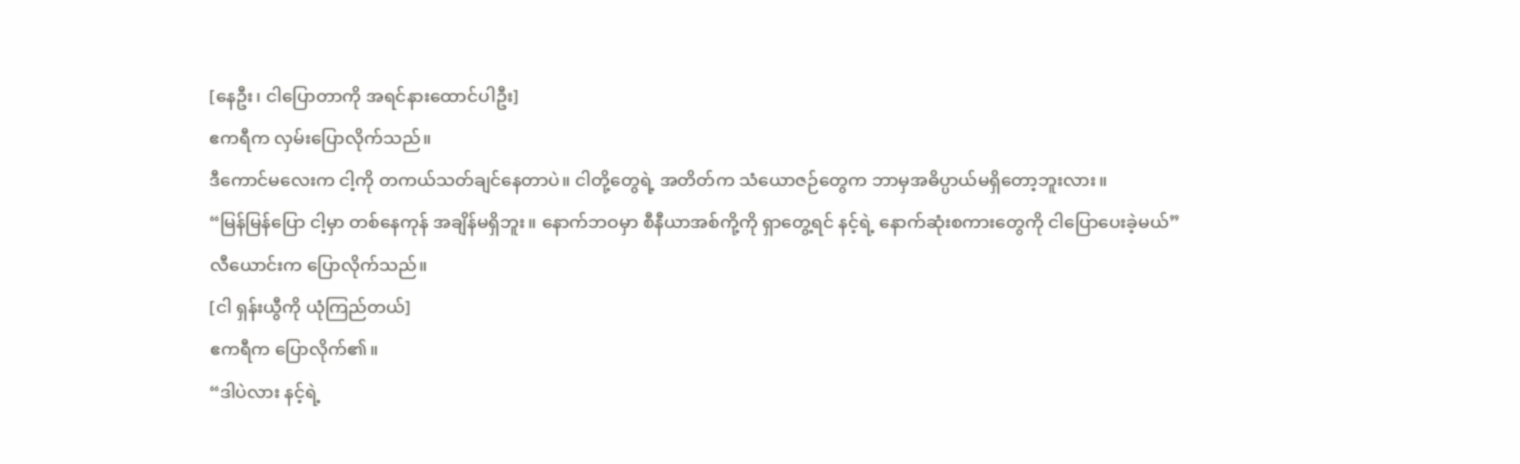[နေဦး၊ ငါပြောတာကို အရင်နားထောင်ပါဦး]
ဧကရီက လှမ်းပြောလိုက်သည်။
ဒီကောင်မလေးက ငါ့ကို တကယ်သတ်ချင်နေတာပဲ။ ငါတို့တွေရဲ့ အတိတ်က သံယောဇဉ်တွေက ဘာမှအဓိပ္ပာယ်မရှိတော့ဘူးလား။
“မြန်မြန်ပြော ငါ့မှာ တစ်နေကုန် အချိန်မရှိဘူး။ နောက်ဘဝမှာ စီနီယာအစ်ကို့ကို ရှာတွေ့ရင် နင့်ရဲ့ နောက်ဆုံးစကားတွေကို ငါပြောပေးခဲ့မယ်”
လီယောင်းက ပြောလိုက်သည်။
[ငါ ရှန်းယွီကို ယုံကြည်တယ်]
ဧကရီက ပြောလိုက်၏။
“ဒါပဲလား နင့်ရဲ့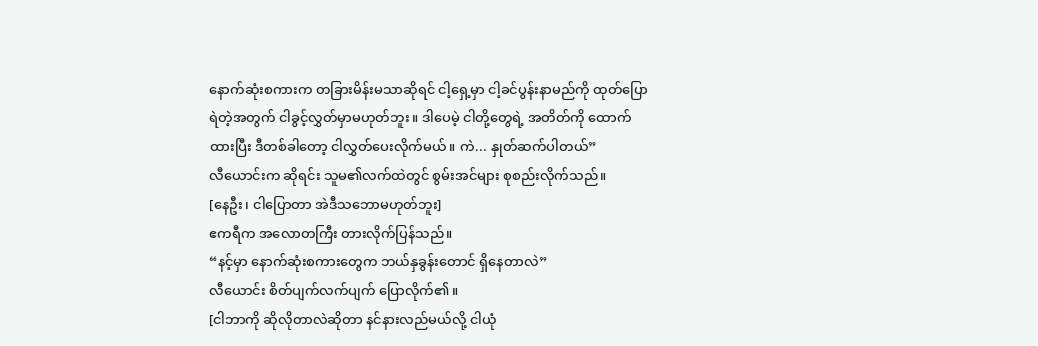နောက်ဆုံးစကားက တခြားမိန်းမသာဆိုရင် ငါ့ရှေ့မှာ ငါ့ခင်ပွန်းနာမည်ကို ထုတ်ပြောရဲတဲ့အတွက် ငါခွင့်လွှတ်မှာမဟုတ်ဘူး။ ဒါပေမဲ့ ငါတို့တွေရဲ့ အတိတ်ကို ထောက်ထားပြီး ဒီတစ်ခါတော့ ငါလွှတ်ပေးလိုက်မယ်။ ကဲ... နှုတ်ဆက်ပါတယ်”
လီယောင်းက ဆိုရင်း သူမ၏လက်ထဲတွင် စွမ်းအင်များ စုစည်းလိုက်သည်။
[နေဦး၊ ငါပြောတာ အဲဒီသဘောမဟုတ်ဘူး]
ဧကရီက အလောတကြီး တားလိုက်ပြန်သည်။
“နင့်မှာ နောက်ဆုံးစကားတွေက ဘယ်နှခွန်းတောင် ရှိနေတာလဲ”
လီယောင်း စိတ်ပျက်လက်ပျက် ပြောလိုက်၏။
[ငါဘာကို ဆိုလိုတာလဲဆိုတာ နင်နားလည်မယ်လို့ ငါယုံ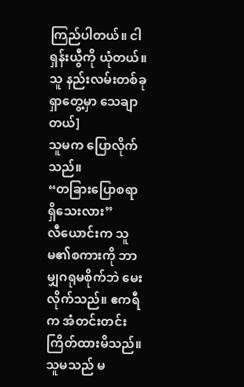ကြည်ပါတယ်။ ငါ ရှန်းယွီကို ယုံတယ်။ သူ နည်းလမ်းတစ်ခု ရှာတွေ့မှာ သေချာတယ်]
သူမက ပြောလိုက်သည်။
“တခြားပြောစရာ ရှိသေးလား”
လီယောင်းက သူမ၏စကားကို ဘာမျှဂရုမစိုက်ဘဲ မေးလိုက်သည်။ ဧကရီက အံတင်းတင်းကြိတ်ထားမိသည်။ သူမသည် မ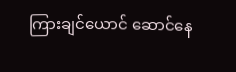ကြားချင်ယောင် ဆောင်နေ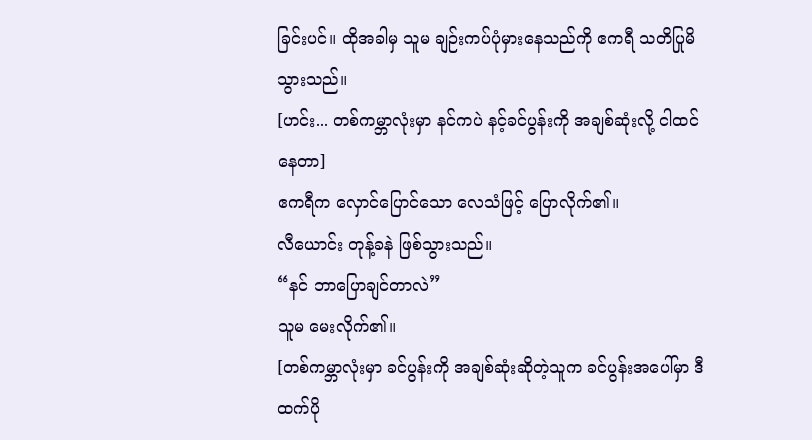ခြင်းပင်။ ထိုအခါမှ သူမ ချဉ်းကပ်ပုံမှားနေသည်ကို ဧကရီ သတိပြုမိသွားသည်။
[ဟင်း... တစ်ကမ္ဘာလုံးမှာ နင်ကပဲ နင့်ခင်ပွန်းကို အချစ်ဆုံးလို့ ငါထင်နေတာ]
ဧကရီက လှောင်ပြောင်သော လေသံဖြင့် ပြောလိုက်၏။
လီယောင်း တုန့်ခနဲ ဖြစ်သွားသည်။
“နင် ဘာပြောချင်တာလဲ”
သူမ မေးလိုက်၏။
[တစ်ကမ္ဘာလုံးမှာ ခင်ပွန်းကို အချစ်ဆုံးဆိုတဲ့သူက ခင်ပွန်းအပေါ်မှာ ဒီထက်ပို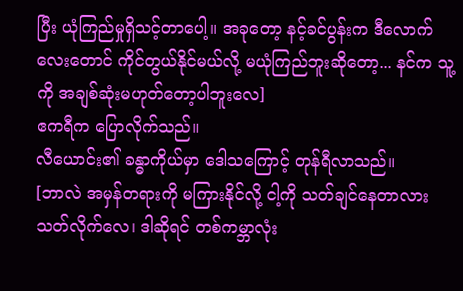ပြီး ယုံကြည်မှုရှိသင့်တာပေါ့။ အခုတော့ နင့်ခင်ပွန်းက ဒီလောက်လေးတောင် ကိုင်တွယ်နိုင်မယ်လို့ မယုံကြည်ဘူးဆိုတော့... နင်က သူ့ကို အချစ်ဆုံးမဟုတ်တော့ပါဘူးလေ]
ဧကရီက ပြောလိုက်သည်။
လီယောင်း၏ ခန္ဓာကိုယ်မှာ ဒေါသကြောင့် တုန်ရီလာသည်။
[ဘာလဲ အမှန်တရားကို မကြားနိုင်လို့ ငါ့ကို သတ်ချင်နေတာလား သတ်လိုက်လေ၊ ဒါဆိုရင် တစ်ကမ္ဘာလုံး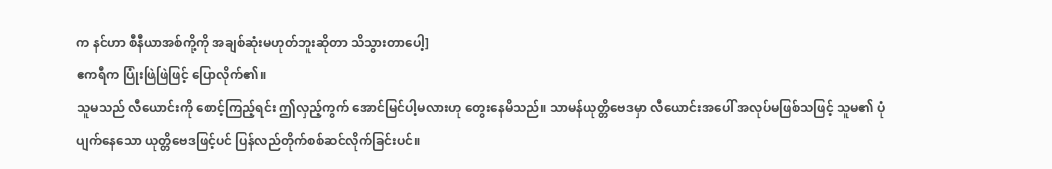က နင်ဟာ စီနီယာအစ်ကို့ကို အချစ်ဆုံးမဟုတ်ဘူးဆိုတာ သိသွားတာပေါ့]
ဧကရီက ပြုံးဖြဲဖြဲဖြင့် ပြောလိုက်၏။
သူမသည် လီယောင်းကို စောင့်ကြည့်ရင်း ဤလှည့်ကွက် အောင်မြင်ပါ့မလားဟု တွေးနေမိသည်။ သာမန်ယုတ္တိဗေဒမှာ လီယောင်းအပေါ် အလုပ်မဖြစ်သဖြင့် သူမ၏ ပုံပျက်နေသော ယုတ္တိဗေဒဖြင့်ပင် ပြန်လည်တိုက်စစ်ဆင်လိုက်ခြင်းပင်။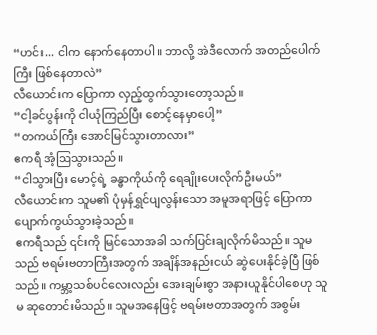“ဟင်း... ငါက နောက်နေတာပါ။ ဘာလို့ အဲဒီလောက် အတည်ပေါက်ကြီး ဖြစ်နေတာလဲ”
လီယောင်းက ပြောကာ လှည့်ထွက်သွားတော့သည်။
“ငါ့ခင်ပွန်းကို ငါယုံကြည်ပြီး စောင့်နေမှာပေါ့”
“တကယ်ကြီး အောင်မြင်သွားတာလား”
ဧကရီ အံ့ဩသွားသည်။
“ငါသွားပြီး မောင့်ရဲ့ ခန္ဓာကိုယ်ကို ရေချိုးပေးလိုက်ဦးမယ်”
လီယောင်းက သူမ၏ ပုံမှန်ရွှင်ပျလွန်းသော အမူအရာဖြင့် ပြောကာ ပျောက်ကွယ်သွားခဲ့သည်။
ဧကရီသည် ၎င်းကို မြင်သောအခါ သက်ပြင်းချလိုက်မိသည်။ သူမသည် ဗရမ်းဗတာကြီးအတွက် အချိန်အနည်းငယ် ဆွဲပေးနိုင်ခဲ့ပြီ ဖြစ်သည်။ ကမ္ဘာ့သစ်ပင်လေးလည်း အေးချမ်းစွာ အနားယူနိုင်ပါစေဟု သူမ ဆုတောင်းမိသည်။ သူမအနေဖြင့် ဗရမ်းဗတာအတွက် အစွမ်း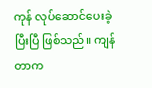ကုန် လုပ်ဆောင်ပေးခဲ့ပြီးပြီ ဖြစ်သည်။ ကျန်တာက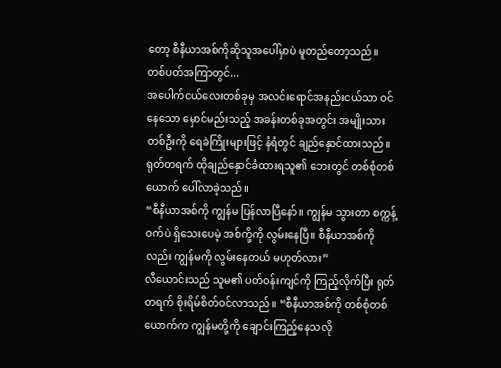တော့ စီနီယာအစ်ကိုဆိုသူအပေါ်မှာပဲ မူတည်တော့သည်။
တစ်ပတ်အကြာတွင်...
အပေါက်ငယ်လေးတစ်ခုမှ အလင်းရောင်အနည်းငယ်သာ ဝင်နေသော မှောင်မည်းသည့် အခန်းတစ်ခုအတွင်း အမျိုးသားတစ်ဦးကို ရေခဲကြိုးများဖြင့် နံရံတွင် ချည်နှောင်ထားသည်။ ရုတ်တရက် ထိုချည်နှောင်ခံထားရသူ၏ ဘေးတွင် တစ်စုံတစ်ယောက် ပေါ်လာခဲ့သည်။
“စီနီယာအစ်ကို ကျွန်မ ပြန်လာပြီနော်။ ကျွန်မ သွားတာ စက္ကန့်ဝက်ပဲ ရှိသေးပေမဲ့ အစ်ကို့ကို လွမ်းနေပြီ။ စီနီယာအစ်ကိုလည်း ကျွန်မကို လွမ်းနေတယ် မဟုတ်လား”
လီယောင်းသည် သူမ၏ ပတ်ဝန်းကျင်ကို ကြည့်လိုက်ပြီး ရုတ်တရက် စိုးရိမ်စိတ်ဝင်လာသည်။ “စီနီယာအစ်ကို တစ်စုံတစ်ယောက်က ကျွန်မတို့ကို ချောင်းကြည့်နေသလို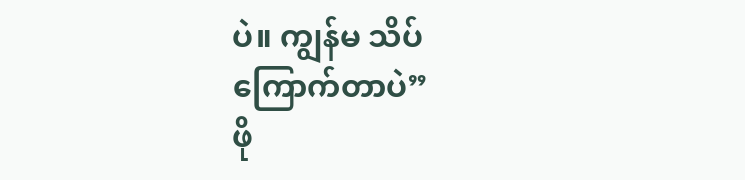ပဲ။ ကျွန်မ သိပ်
ကြောက်တာပဲ”
ဖို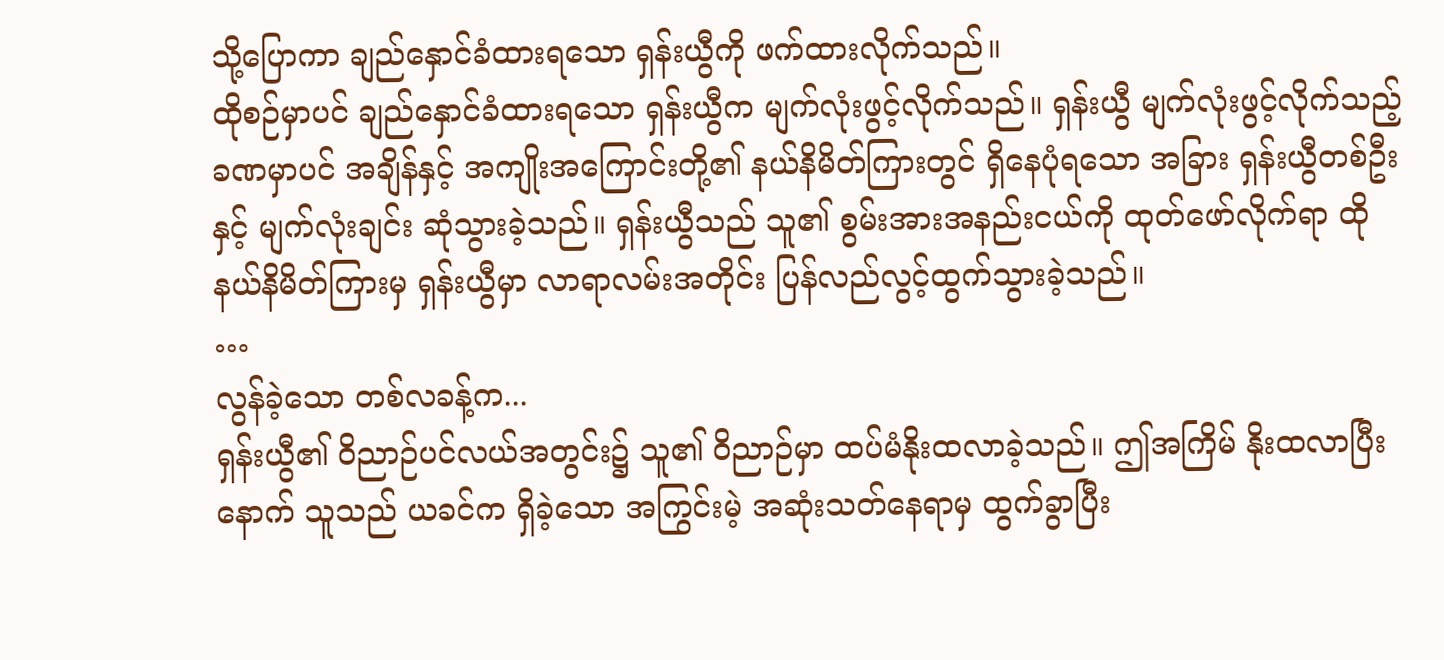သို့ပြောကာ ချည်နှောင်ခံထားရသော ရှန်းယွီကို ဖက်ထားလိုက်သည်။
ထိုစဉ်မှာပင် ချည်နှောင်ခံထားရသော ရှန်းယွီက မျက်လုံးဖွင့်လိုက်သည်။ ရှန်းယွီ မျက်လုံးဖွင့်လိုက်သည့် ခဏမှာပင် အချိန်နှင့် အကျိုးအကြောင်းတို့၏ နယ်နိမိတ်ကြားတွင် ရှိနေပုံရသော အခြား ရှန်းယွီတစ်ဦးနှင့် မျက်လုံးချင်း ဆုံသွားခဲ့သည်။ ရှန်းယွီသည် သူ၏ စွမ်းအားအနည်းငယ်ကို ထုတ်ဖော်လိုက်ရာ ထိုနယ်နိမိတ်ကြားမှ ရှန်းယွီမှာ လာရာလမ်းအတိုင်း ပြန်လည်လွင့်ထွက်သွားခဲ့သည်။
…
လွန်ခဲ့သော တစ်လခန့်က...
ရှန်းယွီ၏ ဝိညာဉ်ပင်လယ်အတွင်း၌ သူ၏ ဝိညာဉ်မှာ ထပ်မံနိုးထလာခဲ့သည်။ ဤအကြိမ် နိုးထလာပြီးနောက် သူသည် ယခင်က ရှိခဲ့သော အကြွင်းမဲ့ အဆုံးသတ်နေရာမှ ထွက်ခွာပြီး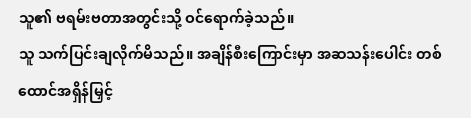သူ၏ ဗရမ်းဗတာအတွင်းသို့ ဝင်ရောက်ခဲ့သည်။
သူ သက်ပြင်းချလိုက်မိသည်။ အချိန်စီးကြောင်းမှာ အဆသန်းပေါင်း တစ်ထောင်အရှိန်မြှင့်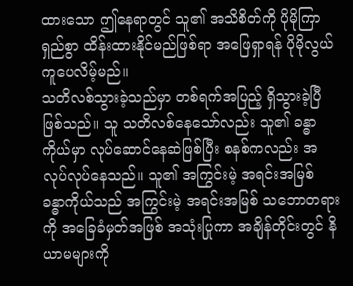ထားသော ဤနေရာတွင် သူ၏ အသိစိတ်ကို ပိုမိုကြာရှည်စွာ ထိန်းထားနိုင်မည်ဖြစ်ရာ အဖြေရှာရန် ပိုမိုလွယ်ကူပေလိမ့်မည်။
သတိလစ်သွားခဲ့သည်မှာ တစ်ရက်အပြည့် ရှိသွားခဲ့ပြီ ဖြစ်သည်။ သူ သတိလစ်နေသော်လည်း သူ၏ ခန္ဓာကိုယ်မှာ လုပ်ဆောင်နေဆဲဖြစ်ပြီး စနစ်ကလည်း အလုပ်လုပ်နေသည်။ သူ၏ အကြွင်းမဲ့ အရင်းအမြစ် ခန္ဓာကိုယ်သည် အကြွင်းမဲ့ အရင်းအမြစ် သဘောတရားကို အခြေခံမှတ်အဖြစ် အသုံးပြုကာ အချိန်တိုင်းတွင် နိယာမများကို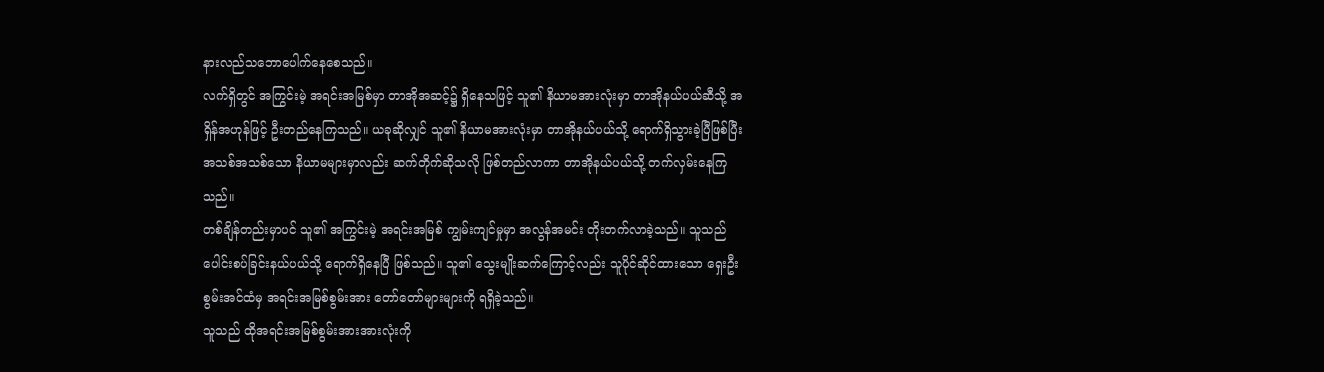နားလည်သဘောပေါက်နေစေသည်။
လက်ရှိတွင် အကြွင်းမဲ့ အရင်းအမြစ်မှာ တာအိုအဆင့်၌ ရှိနေသဖြင့် သူ၏ နိယာမအားလုံးမှာ တာအိုနယ်ပယ်ဆီသို့ အရှိန်အဟုန်ဖြင့် ဦးတည်နေကြသည်။ ယခုဆိုလျှင် သူ၏ နိယာမအားလုံးမှာ တာအိုနယ်ပယ်သို့ ရောက်ရှိသွားခဲ့ပြီဖြစ်ပြီး အသစ်အသစ်သော နိယာမများမှာလည်း ဆက်တိုက်ဆိုသလို ဖြစ်တည်လာကာ တာအိုနယ်ပယ်သို့ တက်လှမ်းနေကြသည်။
တစ်ချိန်တည်းမှာပင် သူ၏ အကြွင်းမဲ့ အရင်းအမြစ် ကျွမ်းကျင်မှုမှာ အလွန်အမင်း တိုးတက်လာခဲ့သည်။ သူသည် ပေါင်းစပ်ခြင်းနယ်ပယ်သို့ ရောက်ရှိနေပြီ ဖြစ်သည်။ သူ၏ သွေးမျိုးဆက်ကြောင့်လည်း သူပိုင်ဆိုင်ထားသော ရှေးဦးစွမ်းအင်ထံမှ အရင်းအမြစ်စွမ်းအား တော်တော်များများကို ရရှိခဲ့သည်။
သူသည် ထိုအရင်းအမြစ်စွမ်းအားအားလုံးကို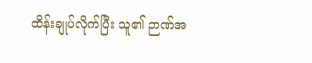ထိန်းချုပ်လိုက်ပြီး သူ၏ ဉာဏ်အ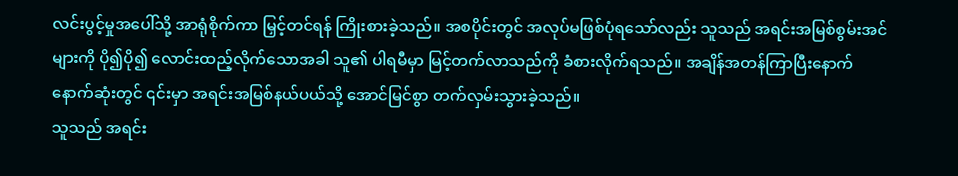လင်းပွင့်မှုအပေါ်သို့ အာရုံစိုက်ကာ မြှင့်တင်ရန် ကြိုးစားခဲ့သည်။ အစပိုင်းတွင် အလုပ်မဖြစ်ပုံရသော်လည်း သူသည် အရင်းအမြစ်စွမ်းအင်များကို ပို၍ပို၍ လောင်းထည့်လိုက်သောအခါ သူ၏ ပါရမီမှာ မြင့်တက်လာသည်ကို ခံစားလိုက်ရသည်။ အချိန်အတန်ကြာပြီးနောက် နောက်ဆုံးတွင် ၎င်းမှာ အရင်းအမြစ်နယ်ပယ်သို့ အောင်မြင်စွာ တက်လှမ်းသွားခဲ့သည်။
သူသည် အရင်း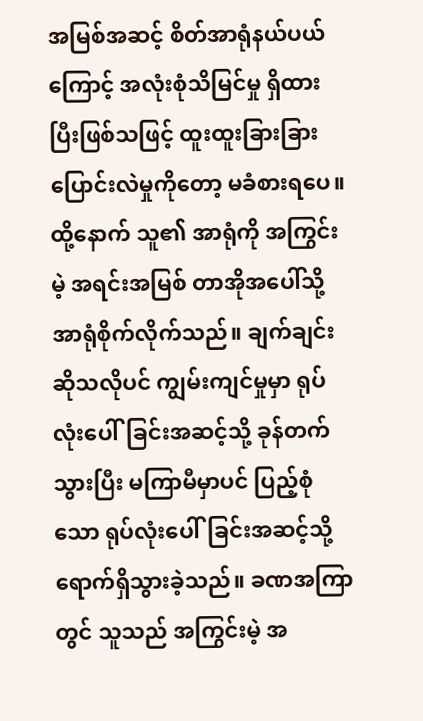အမြစ်အဆင့် စိတ်အာရုံနယ်ပယ်ကြောင့် အလုံးစုံသိမြင်မှု ရှိထားပြီးဖြစ်သဖြင့် ထူးထူးခြားခြား ပြောင်းလဲမှုကိုတော့ မခံစားရပေ။ ထို့နောက် သူ၏ အာရုံကို အကြွင်းမဲ့ အရင်းအမြစ် တာအိုအပေါ်သို့ အာရုံစိုက်လိုက်သည်။ ချက်ချင်းဆိုသလိုပင် ကျွမ်းကျင်မှုမှာ ရုပ်လုံးပေါ်ခြင်းအဆင့်သို့ ခုန်တက်သွားပြီး မကြာမီမှာပင် ပြည့်စုံသော ရုပ်လုံးပေါ်ခြင်းအဆင့်သို့ ရောက်ရှိသွားခဲ့သည်။ ခဏအကြာတွင် သူသည် အကြွင်းမဲ့ အ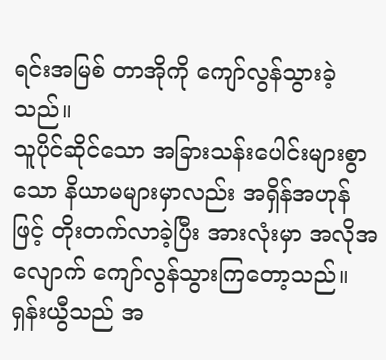ရင်းအမြစ် တာအိုကို ကျော်လွန်သွားခဲ့သည်။
သူပိုင်ဆိုင်သော အခြားသန်းပေါင်းများစွာသော နိယာမများမှာလည်း အရှိန်အဟုန်ဖြင့် တိုးတက်လာခဲ့ပြီး အားလုံးမှာ အလိုအလျောက် ကျော်လွန်သွားကြတော့သည်။ ရှန်းယွီသည် အ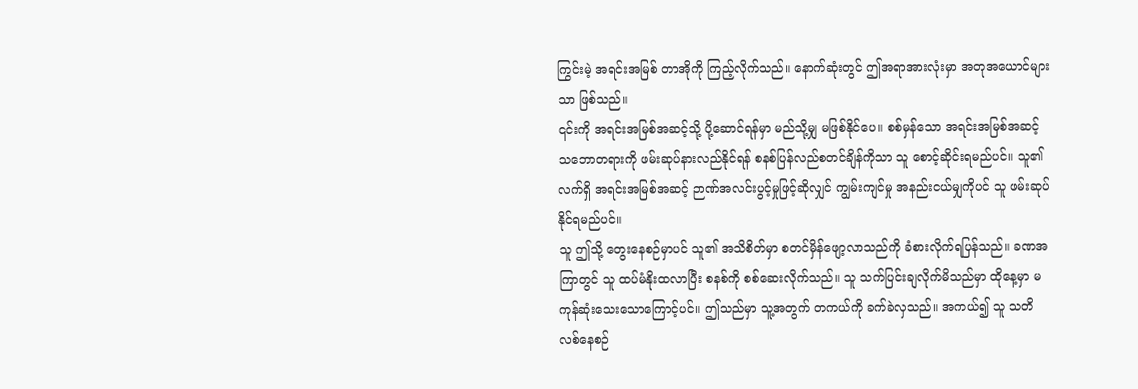ကြွင်းမဲ့ အရင်းအမြစ် တာအိုကို ကြည့်လိုက်သည်။ နောက်ဆုံးတွင် ဤအရာအားလုံးမှာ အတုအယောင်များသာ ဖြစ်သည်။
၎င်းကို အရင်းအမြစ်အဆင့်သို့ ပို့ဆောင်ရန်မှာ မည်သို့မျှ မဖြစ်နိုင်ပေ။ စစ်မှန်သော အရင်းအမြစ်အဆင့် သဘောတရားကို ဖမ်းဆုပ်နားလည်နိုင်ရန် စနစ်ပြန်လည်စတင်ချိန်ကိုသာ သူ စောင့်ဆိုင်းရမည်ပင်။ သူ၏ လက်ရှိ အရင်းအမြစ်အဆင့် ဉာဏ်အလင်းပွင့်မှုဖြင့်ဆိုလျှင် ကျွမ်းကျင်မှု အနည်းငယ်မျှကိုပင် သူ ဖမ်းဆုပ်နိုင်ရမည်ပင်။
သူ ဤသို့ တွေးနေစဉ်မှာပင် သူ၏ အသိစိတ်မှာ စတင်မှိန်ဖျော့လာသည်ကို ခံစားလိုက်ရပြန်သည်။ ခဏအကြာတွင် သူ ထပ်မံနိုးထလာပြီး စနစ်ကို စစ်ဆေးလိုက်သည်။ သူ သက်ပြင်းချလိုက်မိသည်မှာ ထိုနေ့မှာ မကုန်ဆုံးသေးသောကြောင့်ပင်။ ဤသည်မှာ သူ့အတွက် တကယ်ကို ခက်ခဲလှသည်။ အကယ်၍ သူ သတိလစ်နေစဉ်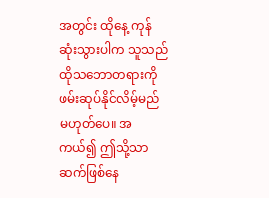အတွင်း ထိုနေ့ ကုန်ဆုံးသွားပါက သူသည် ထိုသဘောတရားကို ဖမ်းဆုပ်နိုင်လိမ့်မည် မဟုတ်ပေ။ အကယ်၍ ဤသို့သာ ဆက်ဖြစ်နေ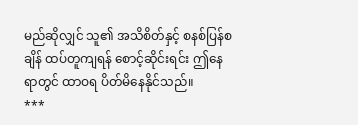မည်ဆိုလျှင် သူ၏ အသိစိတ်နှင့် စနစ်ပြန်စချိန် ထပ်တူကျရန် စောင့်ဆိုင်းရင်း ဤနေရာတွင် ထာဝရ ပိတ်မိနေနိုင်သည်။
***